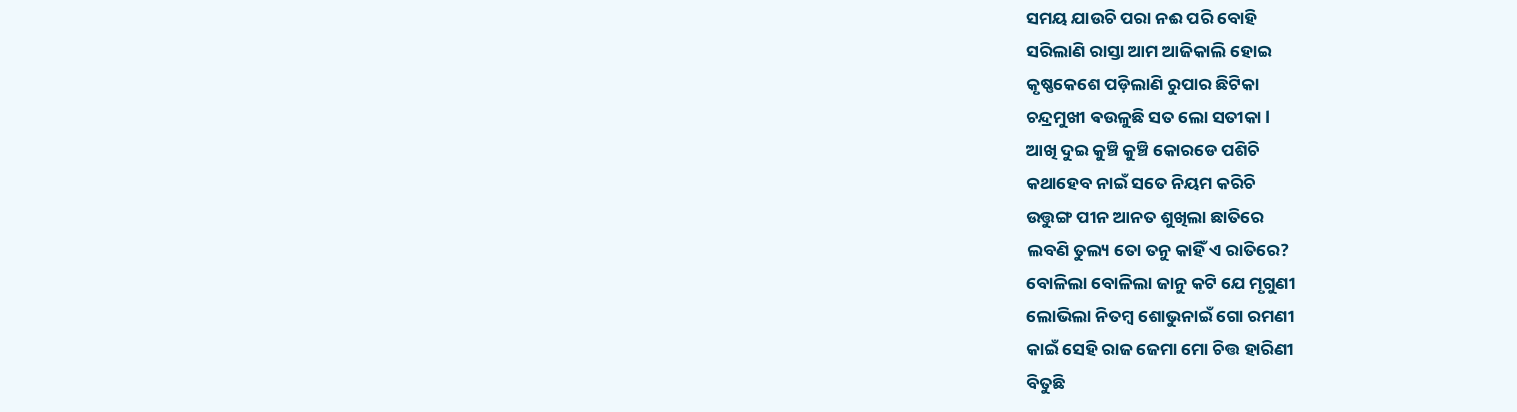ସମୟ ଯାଉଚି ପରା ନଈ ପରି ବୋହି
ସରିଲାଣି ରାସ୍ତା ଆମ ଆଜିକାଲି ହୋଇ
କୃଷ୍ଣକେଶେ ପଡ଼ିଲାଣି ରୁପାର ଛିଟିକା
ଚନ୍ଦ୍ରମୁଖୀ ଵଉଳୁଛି ସତ ଲୋ ସତୀକା l
ଆଖି ଦୁଇ କୁଞ୍ଚି କୁଞ୍ଚି କୋରଡେ ପଶିଚି
କଥାହେବ ନାଇଁ ସତେ ନିୟମ କରିଚି
ଉତ୍ତୁଙ୍ଗ ପୀନ ଆନତ ଶୁଖିଲା ଛାତିରେ
ଲବଣି ତୁଲ୍ୟ ତୋ ତନୁ କାହିଁ ଏ ରାତିରେ?
ବୋଳିଲା ବୋଳିଲା ଜାନୁ କଟି ଯେ ମୃଗୁଣୀ
ଲୋଭିଲା ନିତମ୍ବ ଶୋଭୁନାଇଁ ଗୋ ରମଣୀ
କାଇଁ ସେହି ରାଜ ଜେମା ମୋ ଚିତ୍ତ ହାରିଣୀ
ବିତୁଛି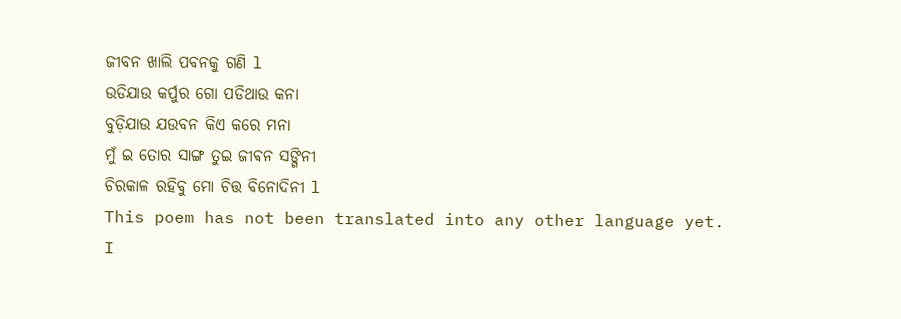ଜୀବନ ଖାଲି ପବନକୁ ଗଣି l
ଉଡିଯାଉ କର୍ପୁର ଗୋ ପଡିଥାଉ କନା
ବୁଡ଼ିଯାଉ ଯଉବନ କିଏ କରେ ମନା
ମୁଁ ଇ ତୋର ସାଙ୍ଗ ତୁଇ ଜୀଵନ ସଙ୍ଗିନୀ
ଚିରକାଳ ରହିବୁ ମୋ ଚିତ୍ତ ବିନୋଦିନୀ l
This poem has not been translated into any other language yet.
I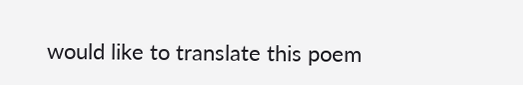would like to translate this poem